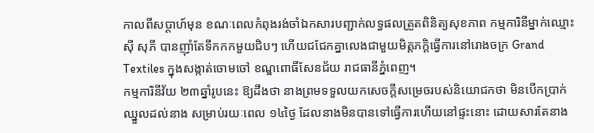កាលពីសប្តាហ៍មុន ខណៈពេលកំពុងរង់ចាំឯកសារបញ្ជាក់លទ្ធផលត្រួតពិនិត្យសុខភាព កម្មការិនីម្នាក់ឈ្មោះ ស៊ី សុភី បានញ៉ាំតែទឹកកកមួយជិបៗ ហើយជជែកគ្នាលេងជាមួយមិត្តភក្តិធ្វើការនៅរោងចក្រ Grand Textiles ក្នុងសង្កាត់ចោមចៅ ខណ្ឌពោធិ៍សែនជ័យ រាជធានីភ្នំពេញ។
កម្មការិនីវ័យ ២៣ឆ្នាំរូបនេះ ឱ្យដឹងថា នាងព្រមទទួលយកសេចក្តីសម្រេចរបស់និយោជកថា មិនបើកប្រាក់ឈ្នួលដល់នាង សម្រាប់រយៈពេល ១៤ថ្ងៃ ដែលនាងមិនបានទៅធ្វើការហើយនៅផ្ទះនោះ ដោយសារតែនាង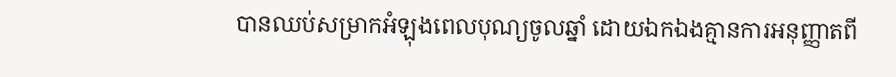បានឈប់សម្រាកអំឡុងពេលបុណ្យចូលឆ្នាំ ដោយឯកឯងគ្មានការអនុញ្ញាតពី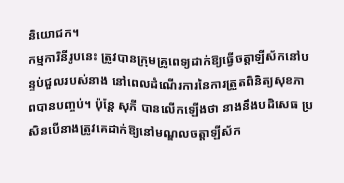និយោជក។
កម្មការិនីរូបនេះ ត្រូវបានក្រុមគ្រូពេទ្យដាក់ឱ្យធ្វើចត្តាឡីស័កនៅបន្ទប់ជួលរបស់នាង នៅពេលដំណើរការនៃការត្រួតពិនិត្យសុខភាពបានបញ្ចប់។ ប៉ុន្តែ សុភី បានលើកឡើងថា នាងនឹងបដិសេធ ប្រសិនបើនាងត្រូវគេដាក់ឱ្យនៅមណ្ឌលចត្តាឡីស័ក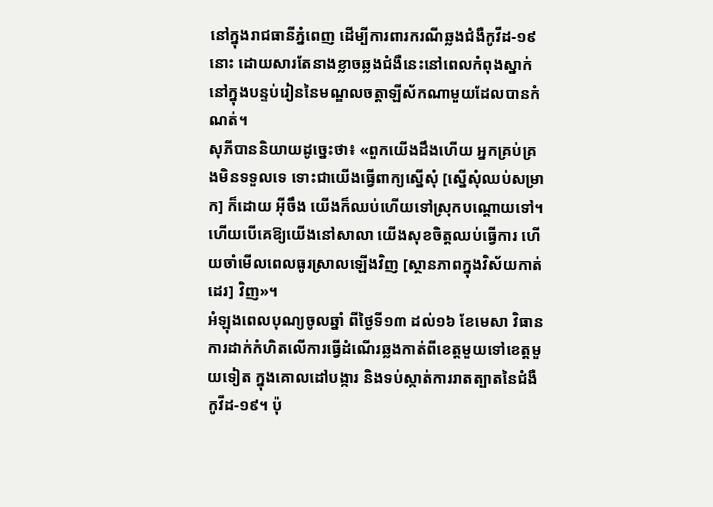នៅក្នុងរាជធានីភ្នំពេញ ដើម្បីការពារករណីឆ្លងជំងឺកូវីដ-១៩នោះ ដោយសារតែនាងខ្លាចឆ្លងជំងឺនេះនៅពេលកំពុងស្នាក់នៅក្នុងបន្ទប់រៀននៃមណ្ឌលចត្តាឡីស័កណាមួយដែលបានកំណត់។
សុភីបាននិយាយដូច្នេះថា៖ «ពួកយើងដឹងហើយ អ្នកគ្រប់គ្រងមិនទទួលទេ ទោះជាយើងធ្វើពាក្យស្នើសុំ [ស្នើសុំឈប់សម្រាក] ក៏ដោយ អ៊ីចឹង យើងក៏ឈប់ហើយទៅស្រុកបណ្តោយទៅ។ ហើយបើគេឱ្យយើងនៅសាលា យើងសុខចិត្តឈប់ធ្វើការ ហើយចាំមើលពេលធូរស្រាលឡើងវិញ [ស្ថានភាពក្នុងវិស័យកាត់ដេរ] វិញ»។
អំឡុងពេលបុណ្យចូលឆ្នាំ ពីថ្ងៃទី១៣ ដល់១៦ ខែមេសា វិធានការដាក់កំហិតលើការធ្វើដំណើរឆ្លងកាត់ពីខេត្តមួយទៅខេត្តមួយទៀត ក្នុងគោលដៅបង្ការ និងទប់ស្កាត់ការរាតត្បាតនៃជំងឺកូវីដ-១៩។ ប៉ុ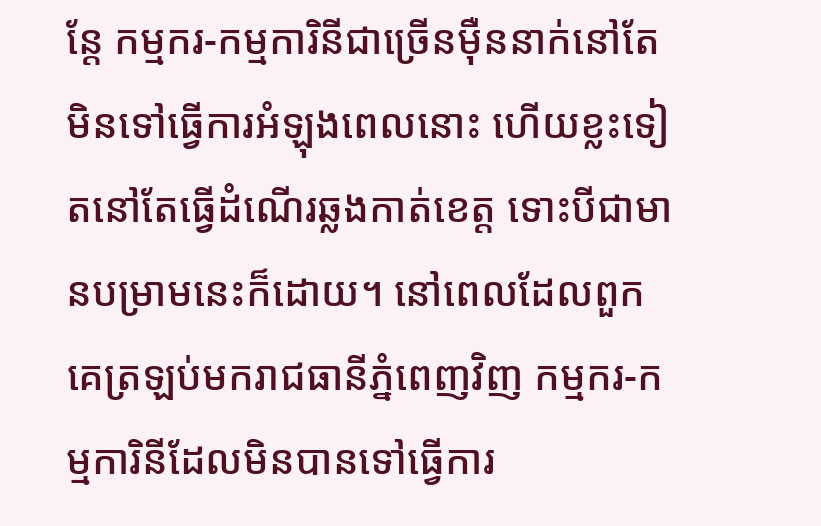ន្តែ កម្មករ-កម្មការិនីជាច្រើនម៉ឺននាក់នៅតែមិនទៅធ្វើការអំឡុងពេលនោះ ហើយខ្លះទៀតនៅតែធ្វើដំណើរឆ្លងកាត់ខេត្ត ទោះបីជាមានបម្រាមនេះក៏ដោយ។ នៅពេលដែលពួកគេត្រឡប់មករាជធានីភ្នំពេញវិញ កម្មករ-កម្មការិនីដែលមិនបានទៅធ្វើការ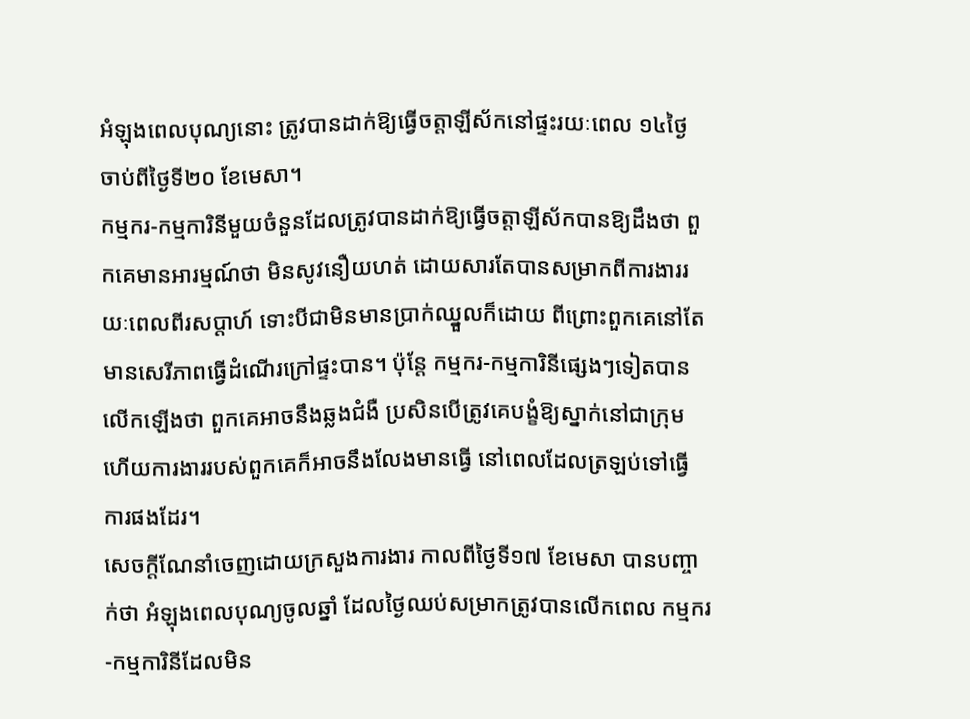អំឡុងពេលបុណ្យនោះ ត្រូវបានដាក់ឱ្យធ្វើចត្តាឡីស័កនៅផ្ទះរយៈពេល ១៤ថ្ងៃ ចាប់ពីថ្ងៃទី២០ ខែមេសា។
កម្មករ-កម្មការិនីមួយចំនួនដែលត្រូវបានដាក់ឱ្យធ្វើចត្តាឡីស័កបានឱ្យដឹងថា ពួកគេមានអារម្មណ៍ថា មិនសូវនឿយហត់ ដោយសារតែបានសម្រាកពីការងាររយៈពេលពីរសប្តាហ៍ ទោះបីជាមិនមានប្រាក់ឈ្នួលក៏ដោយ ពីព្រោះពួកគេនៅតែមានសេរីភាពធ្វើដំណើរក្រៅផ្ទះបាន។ ប៉ុន្តែ កម្មករ-កម្មការិនីផ្សេងៗទៀតបានលើកឡើងថា ពួកគេអាចនឹងឆ្លងជំងឺ ប្រសិនបើត្រូវគេបង្ខំឱ្យស្នាក់នៅជាក្រុម ហើយការងាររបស់ពួកគេក៏អាចនឹងលែងមានធ្វើ នៅពេលដែលត្រឡប់ទៅធ្វើការផងដែរ។
សេចក្តីណែនាំចេញដោយក្រសួងការងារ កាលពីថ្ងៃទី១៧ ខែមេសា បានបញ្ចាក់ថា អំឡុងពេលបុណ្យចូលឆ្នាំ ដែលថ្ងៃឈប់សម្រាកត្រូវបានលើកពេល កម្មករ-កម្មការិនីដែលមិន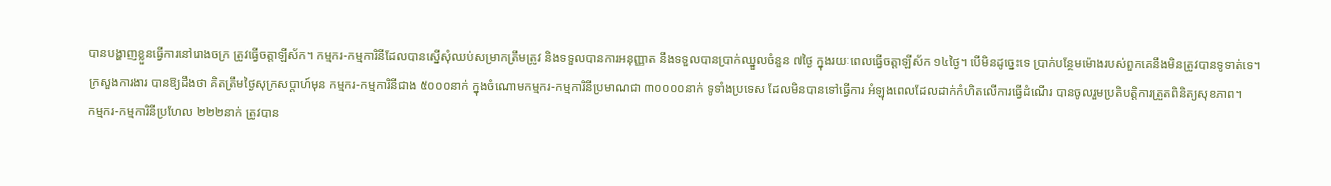បានបង្ហាញខ្លួនធ្វើការនៅរោងចក្រ ត្រូវធ្វើចត្តាឡីស័ក។ កម្មករ-កម្មការិនីដែលបានស្នើសុំឈប់សម្រាកត្រឹមត្រូវ និងទទួលបានការអនុញ្ញាត នឹងទទួលបានប្រាក់ឈ្នួលចំនួន ៧ថ្ងៃ ក្នុងរយៈពេលធ្វើចត្តាឡីស័ក ១៤ថ្ងៃ។ បើមិនដូច្នេះទេ ប្រាក់បន្ថែមម៉ោងរបស់ពួកគេនឹងមិនត្រូវបានទូទាត់ទេ។
ក្រសួងការងារ បានឱ្យដឹងថា គិតត្រឹមថ្ងៃសុក្រសប្តាហ៍មុន កម្មករ-កម្មការិនីជាង ៥០០០នាក់ ក្នុងចំណោមកម្មករ-កម្មការិនីប្រមាណជា ៣០០០០នាក់ ទូទាំងប្រទេស ដែលមិនបានទៅធ្វើការ អំឡុងពេលដែលដាក់កំហិតលើការធ្វើដំណើរ បានចូលរួមប្រតិបត្តិការត្រួតពិនិត្យសុខភាព។
កម្មករ-កម្មការិនីប្រហែល ២២២នាក់ ត្រូវបាន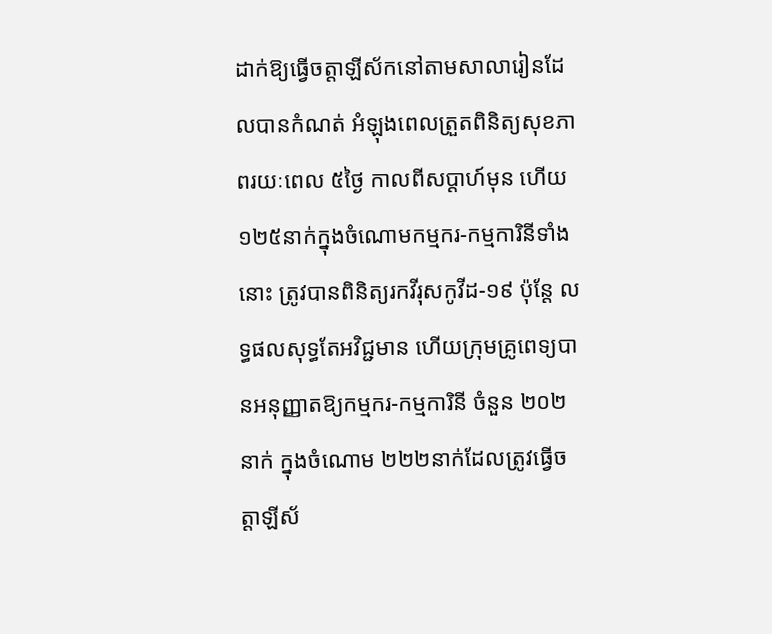ដាក់ឱ្យធ្វើចត្តាឡីស័កនៅតាមសាលារៀនដែលបានកំណត់ អំឡុងពេលត្រួតពិនិត្យសុខភាពរយៈពេល ៥ថ្ងៃ កាលពីសប្តាហ៍មុន ហើយ ១២៥នាក់ក្នុងចំណោមកម្មករ-កម្មការិនីទាំងនោះ ត្រូវបានពិនិត្យរកវីរុសកូវីដ-១៩ ប៉ុន្តែ លទ្ធផលសុទ្ធតែអវិជ្ជមាន ហើយក្រុមគ្រូពេទ្យបានអនុញ្ញាតឱ្យកម្មករ-កម្មការិនី ចំនួន ២០២នាក់ ក្នុងចំណោម ២២២នាក់ដែលត្រូវធ្វើចត្តាឡីស័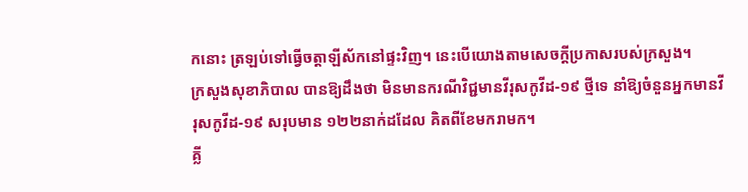កនោះ ត្រឡប់ទៅធ្វើចត្តាឡីស័កនៅផ្ទះវិញ។ នេះបើយោងតាមសេចក្តីប្រកាសរបស់ក្រសួង។
ក្រសួងសុខាភិបាល បានឱ្យដឹងថា មិនមានករណីវិជ្ជមានវីរុសកូវីដ-១៩ ថ្មីទេ នាំឱ្យចំនួនអ្នកមានវីរុសកូវីដ-១៩ សរុបមាន ១២២នាក់ដដែល គិតពីខែមករាមក។
គ្លី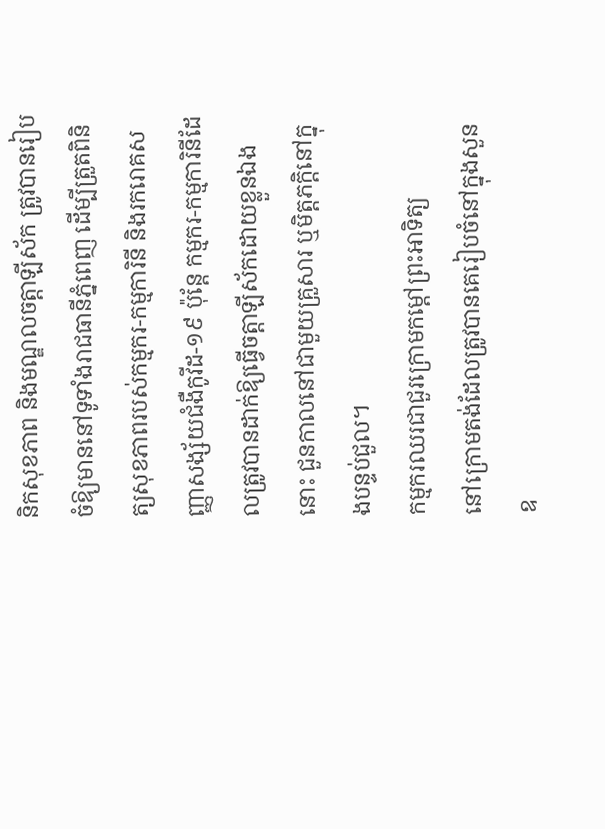និកសុខភាព និងមណ្ឌលចត្តាឡីស័ក ត្រូវបានរៀបចំឱ្យមាននៅទូទាំងរាជធានីភ្នំពេញ ដើម្បីត្រួតពិនិត្យសុខភាពរបស់កម្មករ-កម្មការិនី និងរករោគសញ្ញាសង្ស័យជំងឺកូវីដ-១៩ ប៉ុន្តែ កម្មករ-កម្មការិនីដែលត្រូវបានដាក់ឱ្យធ្វើចត្តាឡីស័កដោយខ្លួនឯងនោះ ជួនកាលនៅជាមួយគ្រួសារ ឬមិត្តភក្តិនៅក្នុងបន្ទប់ជួល។
កម្មករឈរជាជួរក្រោមកម្តៅព្រះអាទិត្យ
នៅក្រោមតង់ដែលត្រូវបានគេរៀបចំនៅក្នុងសួនឧ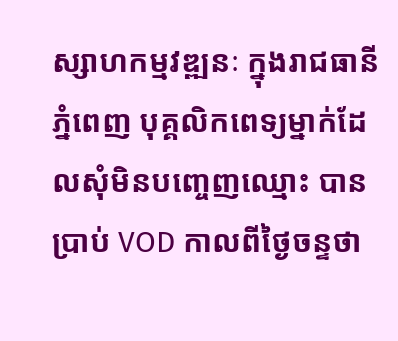ស្សាហកម្មវឌ្ឍនៈ ក្នុងរាជធានីភ្នំពេញ បុគ្គលិកពេទ្យម្នាក់ដែលសុំមិនបញ្ចេញឈ្មោះ បានប្រាប់ VOD កាលពីថ្ងៃចន្ទថា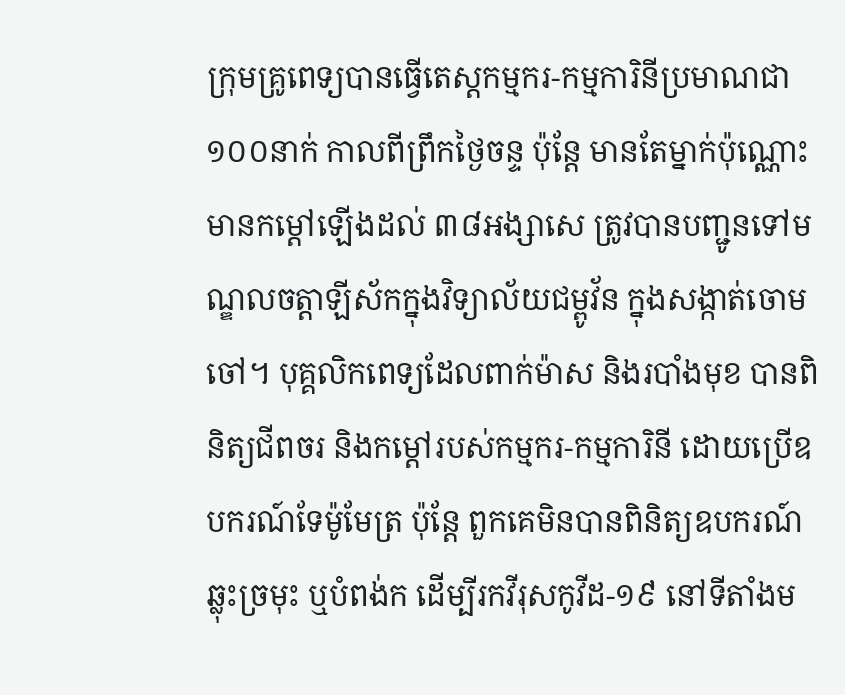ក្រុមគ្រូពេទ្យបានធ្វើតេស្តកម្មករ-កម្មការិនីប្រមាណជា ១០០នាក់ កាលពីព្រឹកថ្ងៃចន្ទ ប៉ុន្តែ មានតែម្នាក់ប៉ុណ្ណោះមានកម្តៅឡើងដល់ ៣៨អង្សាសេ ត្រូវបានបញ្ជូនទៅមណ្ឌលចត្តាឡីស័កក្នុងវិទ្យាល័យជម្ពូវ័ន ក្នុងសង្កាត់ចោមចៅ។ បុគ្គលិកពេទ្យដែលពាក់ម៉ាស និងរបាំងមុខ បានពិនិត្យជីពចរ និងកម្តៅរបស់កម្មករ-កម្មការិនី ដោយប្រើឧបករណ៍ទែម៉ូមែត្រ ប៉ុន្តែ ពួកគេមិនបានពិនិត្យឧបករណ៍ឆ្លុះច្រមុះ ឬបំពង់ក ដើម្បីរកវីរុសកូវីដ-១៩ នៅទីតាំងម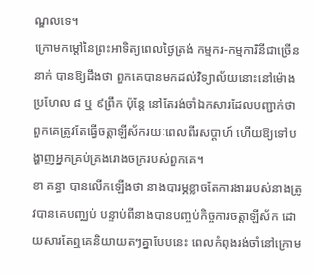ណ្ឌលទេ។
ក្រោមកម្តៅនៃព្រះអាទិត្យពេលថ្ងៃត្រង់ កម្មករ-កម្មការិនីជាច្រើននាក់ បានឱ្យដឹងថា ពួកគេបានមកដល់វិទ្យាល័យនោះនៅម៉ោងប្រហែល ៨ ឬ ៩ព្រឹក ប៉ុន្តែ នៅតែរង់ចាំឯកសារដែលបញ្ជាក់ថា ពួកគេត្រូវតែធ្វើចត្តាឡីស័ករយៈពេលពីរសប្តាហ៍ ហើយឱ្យទៅបង្ហាញអ្នកគ្រប់គ្រងរោងចក្ររបស់ពួកគេ។
ខា គន្ធា បានលើកឡើងថា នាងបារម្ភខ្លាចតែការងាររបស់នាងត្រូវបានគេបញ្ឈប់ បន្ទាប់ពីនាងបានបញ្ចប់កិច្ចការចត្តាឡីស័ក ដោយសារតែឮគេនិយាយតៗគ្នាបែបនេះ ពេលកំពុងរង់ចាំនៅក្រោម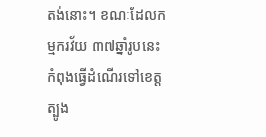តង់នោះ។ ខណៈដែលកម្មករវ័យ ៣៧ឆ្នាំរូបនេះ កំពុងធ្វើដំណើរទៅខេត្តត្បូង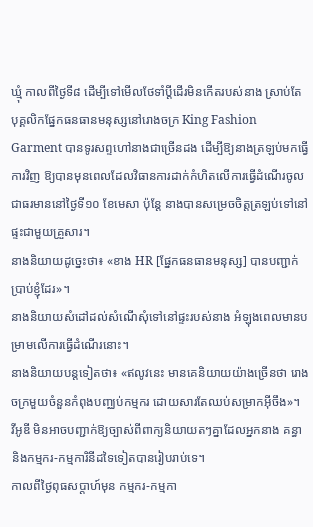ឃ្មុំ កាលពីថ្ងៃទី៨ ដើម្បីទៅមើលថែទាំប្តីដើរមិនកើតរបស់នាង ស្រាប់តែបុគ្គលិកផ្នែកធនធានមនុស្សនៅរោងចក្រ King Fashion Garment បានទូរសព្ទហៅនាងជាច្រើនដង ដើម្បីឱ្យនាងត្រឡប់មកធ្វើការវិញ ឱ្យបានមុនពេលដែលវិធានការដាក់កំហិតលើការធ្វើដំណើរចូលជាធរមាននៅថ្ងៃទី១០ ខែមេសា ប៉ុន្តែ នាងបានសម្រេចចិត្តត្រឡប់ទៅនៅផ្ទះជាមួយគ្រួសារ។
នាងនិយាយដូច្នេះថា៖ «ខាង HR [ផ្នែកធនធានមនុស្ស] បានបញ្ជាក់ប្រាប់ខ្ញុំដែរ»។
នាងនិយាយសំដៅដល់សំណើសុំទៅនៅផ្ទះរបស់នាង អំឡុងពេលមានបម្រាមលើការធ្វើដំណើរនោះ។
នាងនិយាយបន្តទៀតថា៖ «ឥលូវនេះ មានគេនិយាយយ៉ាងច្រើនថា រោងចក្រមួយចំនួនកំពុងបញ្ឈប់កម្មករ ដោយសារតែឈប់សម្រាកអ៊ីចឹង»។
វីអូឌី មិនអាចបញ្ជាក់ឱ្យច្បាស់ពីពាក្យនិយាយតៗគ្នាដែលអ្នកនាង គន្ធា និងកម្មករ-កម្មការិនីដទៃទៀតបានរៀបរាប់ទេ។
កាលពីថ្ងៃពុធសប្តាហ៍មុន កម្មករ-កម្មកា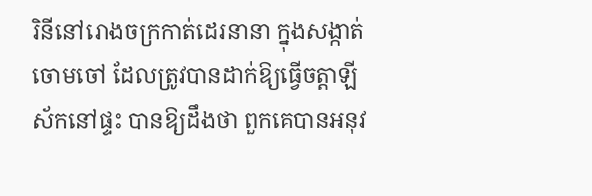រិនីនៅរោងចក្រកាត់ដេរនានា ក្នុងសង្កាត់ចោមចៅ ដែលត្រូវបានដាក់ឱ្យធ្វើចត្តាឡីស័កនៅផ្ទះ បានឱ្យដឹងថា ពួកគេបានអនុវ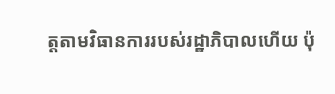ត្តតាមវិធានការរបស់រដ្ឋាភិបាលហើយ ប៉ុ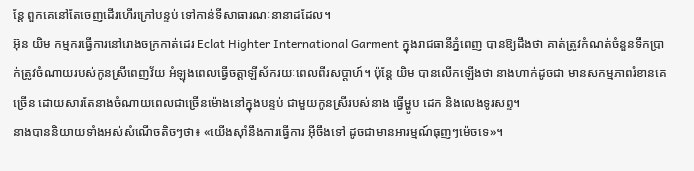ន្តែ ពួកគេនៅតែចេញដើរហើរក្រៅបន្ទប់ ទៅកាន់ទីសាធារណៈនានាដដែល។
អ៊ុន យិម កម្មករធ្វើការនៅរោងចក្រកាត់ដេរ Eclat Highter International Garment ក្នុងរាជធានីភ្នំពេញ បានឱ្យដឹងថា គាត់ត្រូវកំណត់ចំនួនទឹកប្រាក់ត្រូវចំណាយរបស់កូនស្រីពេញវ័យ អំឡុងពេលធ្វើចត្តាឡីស័ករយៈពេលពីរសប្តាហ៍។ ប៉ុន្តែ យិម បានលើកឡើងថា នាងហាក់ដូចជា មានសកម្មភាពរំខានគេច្រើន ដោយសារតែនាងចំណាយពេលជាច្រើនម៉ោងនៅក្នុងបន្ទប់ ជាមួយកូនស្រីរបស់នាង ធ្វើម្ហូប ដេក និងលេងទូរសព្ទ។
នាងបាននិយាយទាំងអស់សំណើចតិចៗថា៖ «យើងស៊ាំនឹងការធ្វើការ អ៊ីចឹងទៅ ដូចជាមានអារម្មណ៍ធុញៗម៉េចទេ»។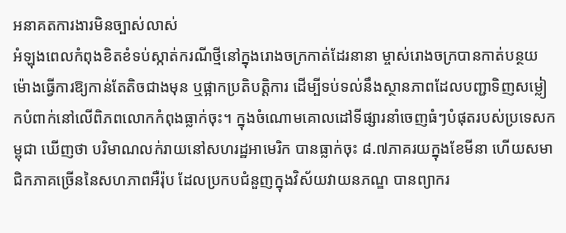អនាគតការងារមិនច្បាស់លាស់
អំឡុងពេលកំពុងខិតខំទប់ស្កាត់ករណីថ្មីនៅក្នុងរោងចក្រកាត់ដែរនានា ម្ចាស់រោងចក្របានកាត់បន្ថយម៉ោងធ្វើការឱ្យកាន់តែតិចជាងមុន ឬផ្អាកប្រតិបត្តិការ ដើម្បីទប់ទល់នឹងស្ថានភាពដែលបញ្ជាទិញសម្លៀកបំពាក់នៅលើពិភពលោកកំពុងធ្លាក់ចុះ។ ក្នុងចំណោមគោលដៅទីផ្សារនាំចេញធំៗបំផុតរបស់ប្រទេសកម្ពុជា ឃើញថា បរិមាណលក់រាយនៅសហរដ្ឋអាមេរិក បានធ្លាក់ចុះ ៨.៧ភាគរយក្នុងខែមីនា ហើយសមាជិកភាគច្រើននៃសហភាពអឺរ៉ុប ដែលប្រកបជំនួញក្នុងវិស័យវាយនភណ្ឌ បានព្យាករ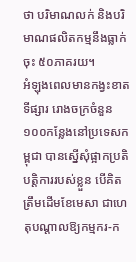ថា បរិមាណលក់ និងបរិមាណផលិតកម្មនឹងធ្លាក់ចុះ ៥០ភាគរយ។
អំឡុងពេលមានកង្វះខាតទីផ្សារ រោងចក្រចំនួន ១០០កន្លែងនៅប្រទេសកម្ពុជា បានស្នើសុំផ្អាកប្រតិបត្តិការរបស់ខ្លួន បើគិតត្រឹមដើមខែមេសា ជាហេតុបណ្តាលឱ្យកម្មករ-ក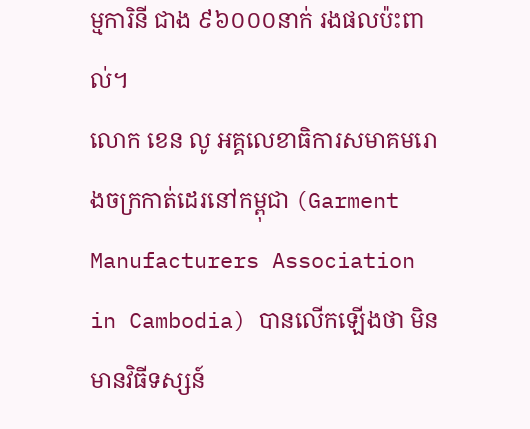ម្មការិនី ជាង ៩៦០០០នាក់ រងផលប៉ះពាល់។
លោក ខេន លូ អគ្គលេខាធិការសមាគមរោងចក្រកាត់ដេរនៅកម្ពុជា (Garment Manufacturers Association in Cambodia) បានលើកឡើងថា មិនមានវិធីទស្សន៍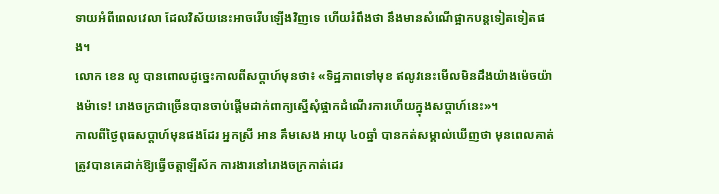ទាយអំពីពេលវេលា ដែលវិស័យនេះអាចរើបឡើងវិញទេ ហើយរំពឹងថា នឹងមានសំណើផ្អាកបន្តទៀតទៀតផង។
លោក ខេន លូ បានពោលដូច្នេះកាលពីសប្តាហ៍មុនថា៖ «ទិដ្ឋភាពទៅមុខ ឥលូវនេះមើលមិនដឹងយ៉ាងម៉េចយ៉ាងម៉ាទេ! រោងចក្រជាច្រើនបានចាប់ផ្តើមដាក់ពាក្យស្នើសុំផ្អាកដំណើរការហើយក្នុងសប្តាហ៍នេះ»។
កាលពីថ្ងៃពុធសប្តាហ៍មុនផងដែរ អ្នកស្រី អាន គឹមសេង អាយុ ៤០ឆ្នាំ បានកត់សម្គាល់ឃើញថា មុនពេលគាត់ត្រូវបានគេដាក់ឱ្យធ្វើចត្តាឡីស័ក ការងារនៅរោងចក្រកាត់ដេរ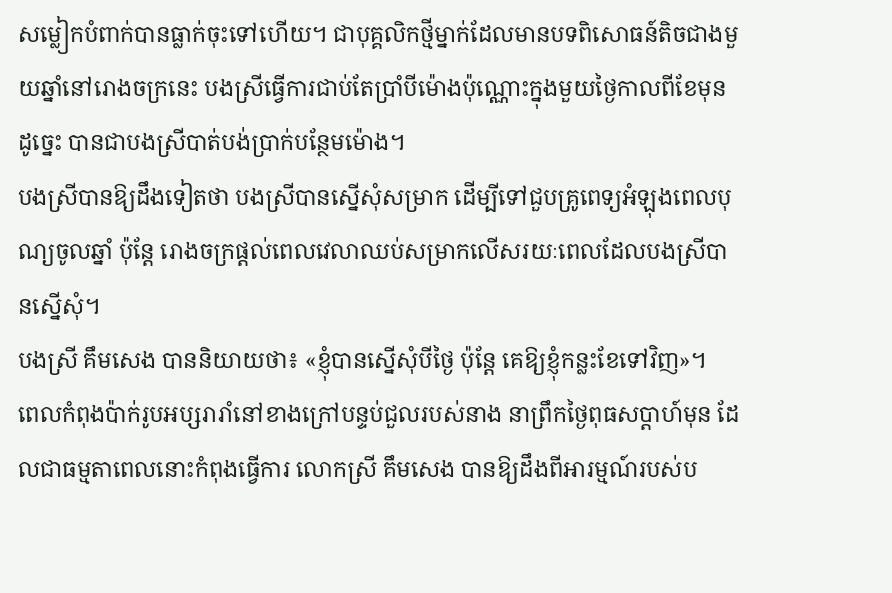សម្លៀកបំពាក់បានធ្លាក់ចុះទៅហើយ។ ជាបុគ្គលិកថ្មីម្នាក់ដែលមានបទពិសោធន៍តិចជាងមួយឆ្នាំនៅរោងចក្រនេះ បងស្រីធ្វើការជាប់តែប្រាំបីម៉ោងប៉ុណ្ណោះក្នុងមួយថ្ងៃកាលពីខែមុន ដូច្នេះ បានជាបងស្រីបាត់បង់ប្រាក់បន្ថែមម៉ោង។
បងស្រីបានឱ្យដឹងទៀតថា បងស្រីបានស្នើសុំសម្រាក ដើម្បីទៅជួបគ្រូពេទ្យអំឡុងពេលបុណ្យចូលឆ្នាំ ប៉ុន្តែ រោងចក្រផ្តល់ពេលវេលាឈប់សម្រាកលើសរយៈពេលដែលបងស្រីបានស្នើសុំ។
បងស្រី គឹមសេង បាននិយាយថា៖ «ខ្ញុំបានស្នើសុំបីថ្ងៃ ប៉ុន្តែ គេឱ្យខ្ញុំកន្លះខែទៅវិញ»។
ពេលកំពុងប៉ាក់រូបអប្សរារាំនៅខាងក្រៅបន្ទប់ជួលរបស់នាង នាព្រឹកថ្ងៃពុធសប្តាហ៍មុន ដែលជាធម្មតាពេលនោះកំពុងធ្វើការ លោកស្រី គឹមសេង បានឱ្យដឹងពីអារម្មណ៍របស់ប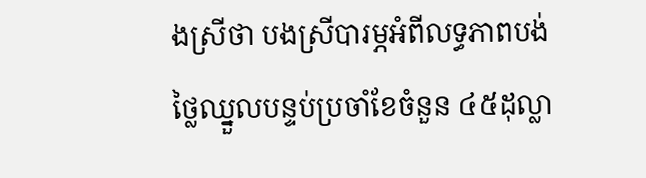ងស្រីថា បងស្រីបារម្ភអំពីលទ្ធភាពបង់ថ្លៃឈ្នួលបន្ទប់ប្រចាំខែចំនួន ៤៥ដុល្លា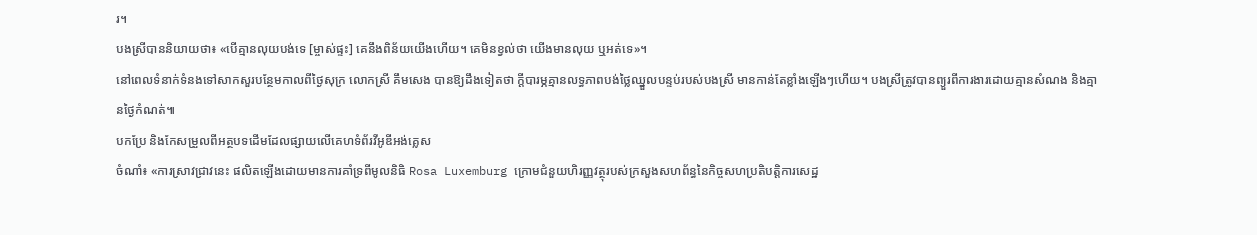រ។
បងស្រីបាននិយាយថា៖ «បើគ្មានលុយបង់ទេ [ម្ចាស់ផ្ទះ] គេនឹងពិន័យយើងហើយ។ គេមិនខ្វល់ថា យើងមានលុយ ឬអត់ទេ»។
នៅពេលទំនាក់ទំនងទៅសាកសួរបន្ថែមកាលពីថ្ងៃសុក្រ លោកស្រី គឹមសេង បានឱ្យដឹងទៀតថា ក្តីបារម្ភគ្មានលទ្ធភាពបង់ថ្លៃឈ្នួលបន្ទប់របស់បងស្រី មានកាន់តែខ្លាំងឡើងៗហើយ។ បងស្រីត្រូវបានព្យួរពីការងារដោយគ្មានសំណង និងគ្មានថ្ងៃកំណត់៕
បកប្រែ និងកែសម្រួលពីអត្ថបទដើមដែលផ្សាយលើគេហទំព័រវីអូឌីអង់គ្លេស
ចំណាំ៖ «ការស្រាវជ្រាវនេះ ផលិតឡើងដោយមានការគាំទ្រពីមូលនិធិ Rosa Luxemburg ក្រោមជំនួយហិរញ្ញវត្ថុរបស់ក្រសួងសហព័ន្ធនៃកិច្ចសហប្រតិបត្តិការសេដ្ឋ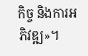កិច្ច និងការអភិវឌ្ឍ»។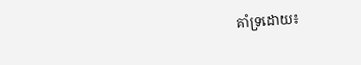គាំទ្រដោយ៖